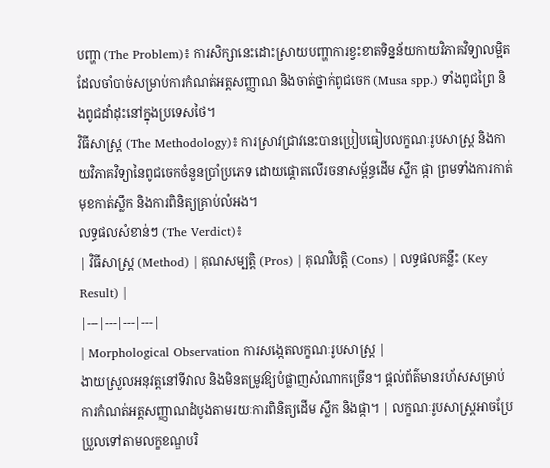បញ្ហា (The Problem)៖ ការសិក្សានេះដោះស្រាយបញ្ហាការខ្វះខាតទិន្នន័យកាយវិភាគវិទ្យាលម្អិតដែលចាំបាច់សម្រាប់ការកំណត់អត្តសញ្ញាណ និងចាត់ថ្នាក់ពូជចេក (Musa spp.) ទាំងពូជព្រៃ និងពូជដាំដុះនៅក្នុងប្រទេសថៃ។
វិធីសាស្ត្រ (The Methodology)៖ ការស្រាវជ្រាវនេះបានប្រៀបធៀបលក្ខណៈរូបសាស្ត្រ និងកាយវិភាគវិទ្យានៃពូជចេកចំនួនប្រាំប្រភេទ ដោយផ្តោតលើរចនាសម្ព័ន្ធដើម ស្លឹក ផ្កា ព្រមទាំងការកាត់មុខកាត់ស្លឹក និងការពិនិត្យគ្រាប់លំអង។
លទ្ធផលសំខាន់ៗ (The Verdict)៖
| វិធីសាស្ត្រ (Method) | គុណសម្បត្តិ (Pros) | គុណវិបត្តិ (Cons) | លទ្ធផលគន្លឹះ (Key Result) |
|---|---|---|---|
| Morphological Observation ការសង្កេតលក្ខណៈរូបសាស្ត្រ |
ងាយស្រួលអនុវត្តនៅទីវាល និងមិនតម្រូវឱ្យបំផ្លាញសំណាកច្រើន។ ផ្តល់ព័ត៌មានរហ័សសម្រាប់ការកំណត់អត្តសញ្ញាណដំបូងតាមរយៈការពិនិត្យដើម ស្លឹក និងផ្កា។ | លក្ខណៈរូបសាស្ត្រអាចប្រែប្រួលទៅតាមលក្ខខណ្ឌបរិ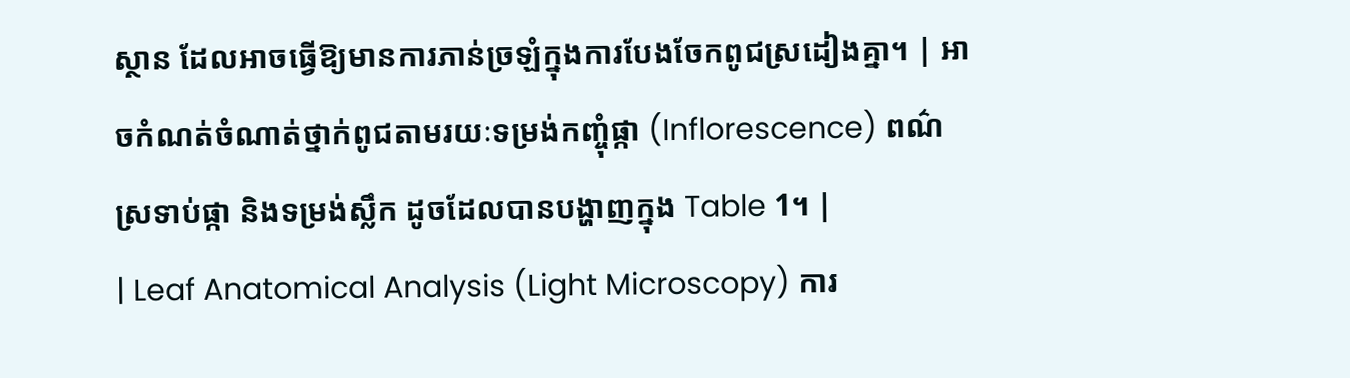ស្ថាន ដែលអាចធ្វើឱ្យមានការភាន់ច្រឡំក្នុងការបែងចែកពូជស្រដៀងគ្នា។ | អាចកំណត់ចំណាត់ថ្នាក់ពូជតាមរយៈទម្រង់កញ្ចុំផ្កា (Inflorescence) ពណ៌ស្រទាប់ផ្កា និងទម្រង់ស្លឹក ដូចដែលបានបង្ហាញក្នុង Table 1។ |
| Leaf Anatomical Analysis (Light Microscopy) ការ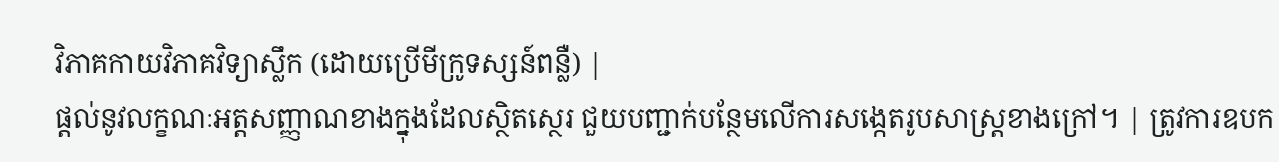វិភាគកាយវិភាគវិទ្យាស្លឹក (ដោយប្រើមីក្រូទស្សន៍ពន្លឺ) |
ផ្តល់នូវលក្ខណៈអត្តសញ្ញាណខាងក្នុងដែលស្ថិតស្ថេរ ជួយបញ្ជាក់បន្ថែមលើការសង្កេតរូបសាស្ត្រខាងក្រៅ។ | ត្រូវការឧបក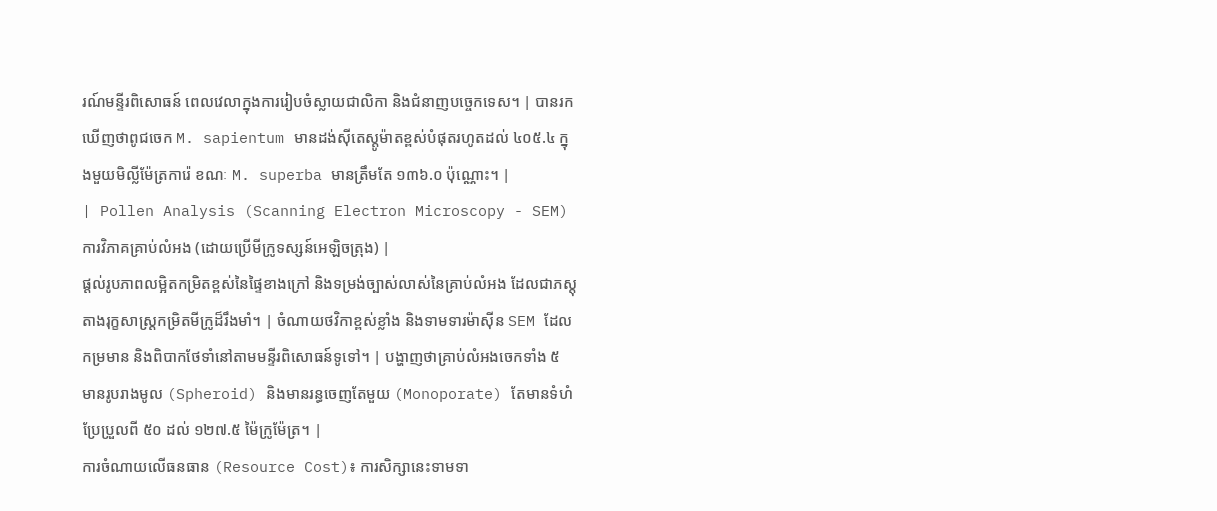រណ៍មន្ទីរពិសោធន៍ ពេលវេលាក្នុងការរៀបចំស្លាយជាលិកា និងជំនាញបច្ចេកទេស។ | បានរកឃើញថាពូជចេក M. sapientum មានដង់ស៊ីតេស្តូម៉ាតខ្ពស់បំផុតរហូតដល់ ៤០៥.៤ ក្នុងមួយមិល្លីម៉ែត្រការ៉េ ខណៈ M. superba មានត្រឹមតែ ១៣៦.០ ប៉ុណ្ណោះ។ |
| Pollen Analysis (Scanning Electron Microscopy - SEM) ការវិភាគគ្រាប់លំអង (ដោយប្រើមីក្រូទស្សន៍អេឡិចត្រុង) |
ផ្តល់រូបភាពលម្អិតកម្រិតខ្ពស់នៃផ្ទៃខាងក្រៅ និងទម្រង់ច្បាស់លាស់នៃគ្រាប់លំអង ដែលជាភស្តុតាងរុក្ខសាស្ត្រកម្រិតមីក្រូដ៏រឹងមាំ។ | ចំណាយថវិកាខ្ពស់ខ្លាំង និងទាមទារម៉ាស៊ីន SEM ដែលកម្រមាន និងពិបាកថែទាំនៅតាមមន្ទីរពិសោធន៍ទូទៅ។ | បង្ហាញថាគ្រាប់លំអងចេកទាំង ៥ មានរូបរាងមូល (Spheroid) និងមានរន្ធចេញតែមួយ (Monoporate) តែមានទំហំប្រែប្រួលពី ៥០ ដល់ ១២៧.៥ ម៉ៃក្រូម៉ែត្រ។ |
ការចំណាយលើធនធាន (Resource Cost)៖ ការសិក្សានេះទាមទា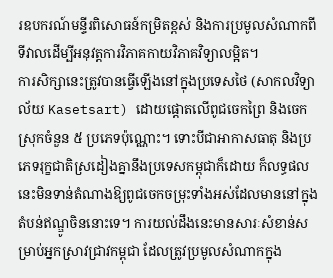រឧបករណ៍មន្ទីរពិសោធន៍កម្រិតខ្ពស់ និងការប្រមូលសំណាកពីទីវាលដើម្បីអនុវត្តការវិភាគកាយវិភាគវិទ្យាលម្អិត។
ការសិក្សានេះត្រូវបានធ្វើឡើងនៅក្នុងប្រទេសថៃ (សាកលវិទ្យាល័យ Kasetsart) ដោយផ្តោតលើពូជចេកព្រៃ និងចេកស្រុកចំនួន ៥ ប្រភេទប៉ុណ្ណោះ។ ទោះបីជាអាកាសធាតុ និងប្រភេទរុក្ខជាតិស្រដៀងគ្នានឹងប្រទេសកម្ពុជាក៏ដោយ ក៏លទ្ធផលនេះមិនទាន់តំណាងឱ្យពូជចេកចម្រុះទាំងអស់ដែលមាននៅក្នុងតំបន់ឥណ្ឌូចិននោះទេ។ ការយល់ដឹងនេះមានសារៈសំខាន់សម្រាប់អ្នកស្រាវជ្រាវកម្ពុជា ដែលត្រូវប្រមូលសំណាកក្នុង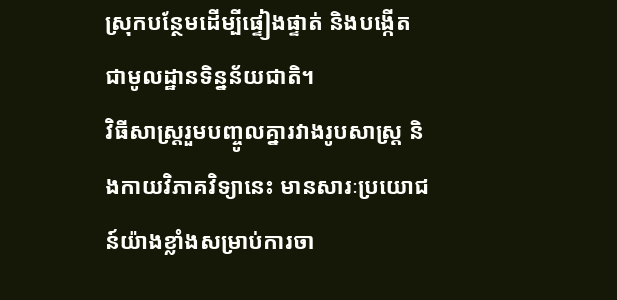ស្រុកបន្ថែមដើម្បីផ្ទៀងផ្ទាត់ និងបង្កើតជាមូលដ្ឋានទិន្នន័យជាតិ។
វិធីសាស្ត្ររួមបញ្ចូលគ្នារវាងរូបសាស្ត្រ និងកាយវិភាគវិទ្យានេះ មានសារៈប្រយោជន៍យ៉ាងខ្លាំងសម្រាប់ការចា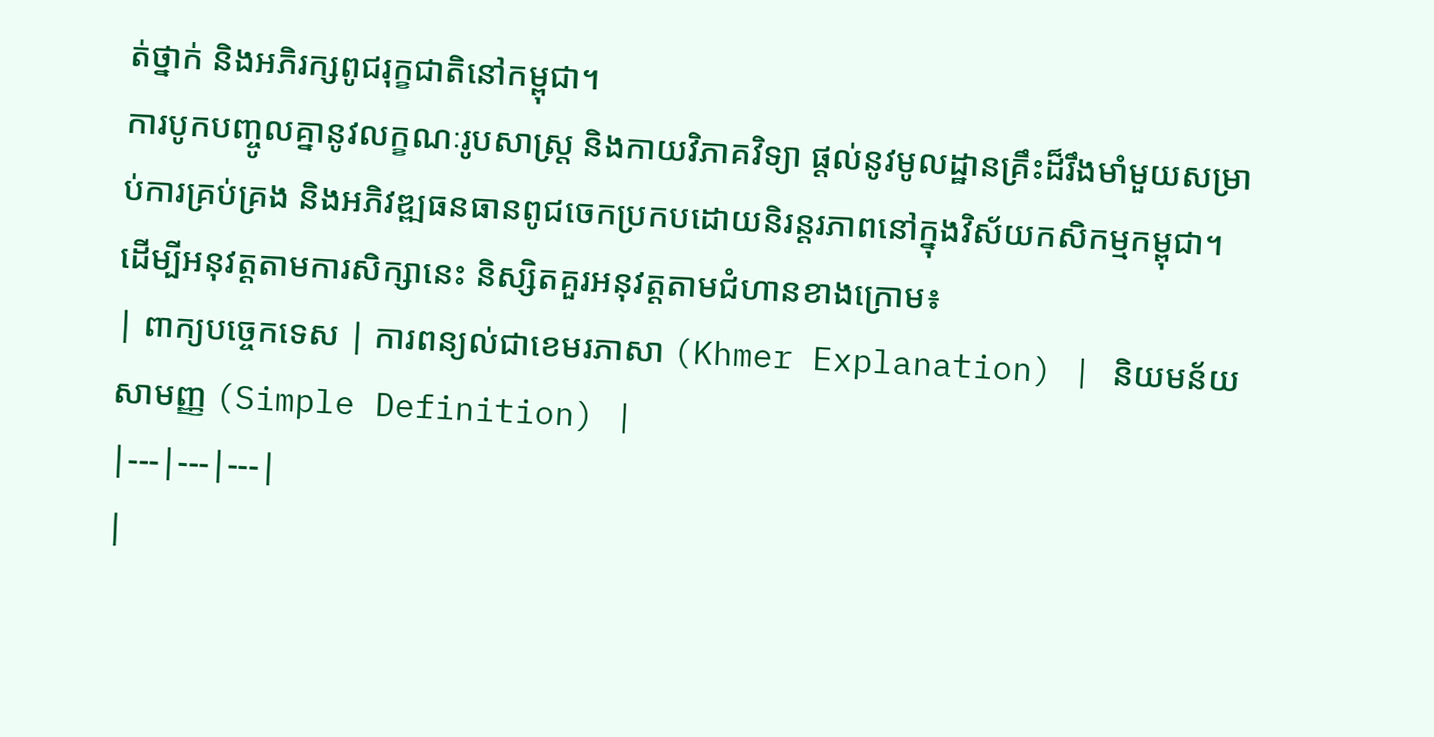ត់ថ្នាក់ និងអភិរក្សពូជរុក្ខជាតិនៅកម្ពុជា។
ការបូកបញ្ចូលគ្នានូវលក្ខណៈរូបសាស្ត្រ និងកាយវិភាគវិទ្យា ផ្តល់នូវមូលដ្ឋានគ្រឹះដ៏រឹងមាំមួយសម្រាប់ការគ្រប់គ្រង និងអភិវឌ្ឍធនធានពូជចេកប្រកបដោយនិរន្តរភាពនៅក្នុងវិស័យកសិកម្មកម្ពុជា។
ដើម្បីអនុវត្តតាមការសិក្សានេះ និស្សិតគួរអនុវត្តតាមជំហានខាងក្រោម៖
| ពាក្យបច្ចេកទេស | ការពន្យល់ជាខេមរភាសា (Khmer Explanation) | និយមន័យសាមញ្ញ (Simple Definition) |
|---|---|---|
|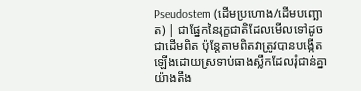Pseudostem (ដើមប្រហោង/ដើមបញ្ឆោត) | ជាផ្នែកនៃរុក្ខជាតិដែលមើលទៅដូចជាដើមពិត ប៉ុន្តែតាមពិតវាត្រូវបានបង្កើតឡើងដោយស្រទាប់ធាងស្លឹកដែលរុំជាន់គ្នាយ៉ាងតឹង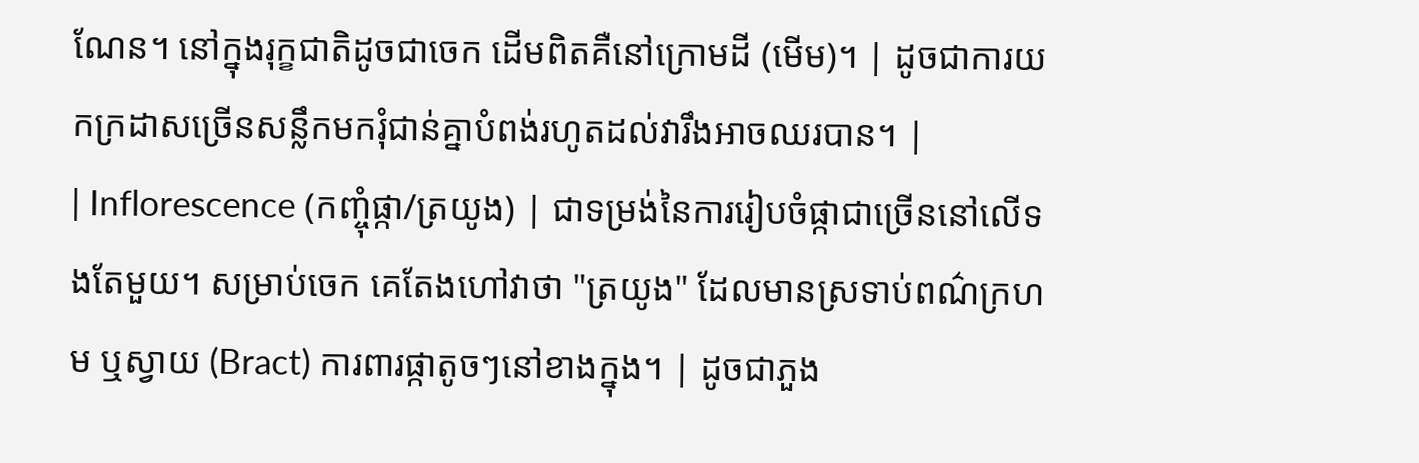ណែន។ នៅក្នុងរុក្ខជាតិដូចជាចេក ដើមពិតគឺនៅក្រោមដី (មើម)។ | ដូចជាការយកក្រដាសច្រើនសន្លឹកមករុំជាន់គ្នាបំពង់រហូតដល់វារឹងអាចឈរបាន។ |
| Inflorescence (កញ្ចុំផ្កា/ត្រយូង) | ជាទម្រង់នៃការរៀបចំផ្កាជាច្រើននៅលើទងតែមួយ។ សម្រាប់ចេក គេតែងហៅវាថា "ត្រយូង" ដែលមានស្រទាប់ពណ៌ក្រហម ឬស្វាយ (Bract) ការពារផ្កាតូចៗនៅខាងក្នុង។ | ដូចជាភួង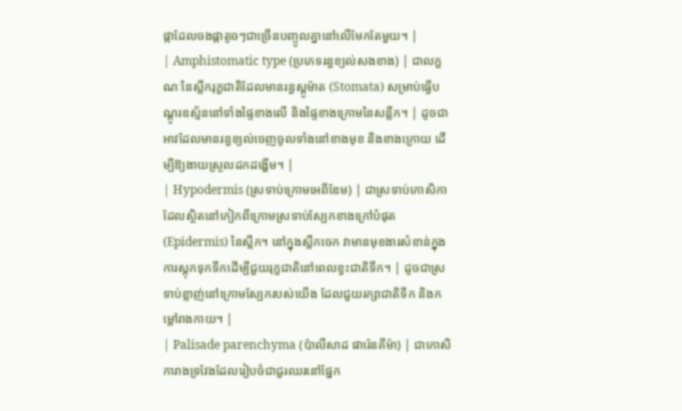ផ្កាដែលចងផ្កាតូចៗជាច្រើនបញ្ចូលគ្នានៅលើមែកតែមួយ។ |
| Amphistomatic type (ប្រភេទរន្ធខ្យល់សងខាង) | ជាលក្ខណៈនៃស្លឹករុក្ខជាតិដែលមានរន្ធស្តូម៉ាត (Stomata) សម្រាប់ធ្វើបណ្ដូរឧស្ម័ននៅទាំងផ្ទៃខាងលើ និងផ្ទៃខាងក្រោមនៃសន្លឹក។ | ដូចជាអាវដែលមានរន្ធខ្យល់ចេញចូលទាំងនៅខាងមុខ និងខាងក្រោយ ដើម្បីឱ្យងាយស្រួលដកដង្ហើម។ |
| Hypodermis (ស្រទាប់ក្រោមអេពីឌែម) | ជាស្រទាប់កោសិកាដែលស្ថិតនៅកៀកពីក្រោមស្រទាប់ស្បែកខាងក្រៅបំផុត (Epidermis) នៃស្លឹក។ នៅក្នុងស្លឹកចេក វាមានមុខងារសំខាន់ក្នុងការស្តុកទុកទឹកដើម្បីជួយរុក្ខជាតិនៅពេលខ្វះជាតិទឹក។ | ដូចជាស្រទាប់ខ្លាញ់នៅក្រោមស្បែករបស់យើង ដែលជួយរក្សាជាតិទឹក និងកម្ដៅរាងកាយ។ |
| Palisade parenchyma (ប៉ាលីសាដ ផារ៉េនគីម៉ា) | ជាកោសិការាងទ្រវែងដែលរៀបចំជាជួរឈរនៅផ្នែក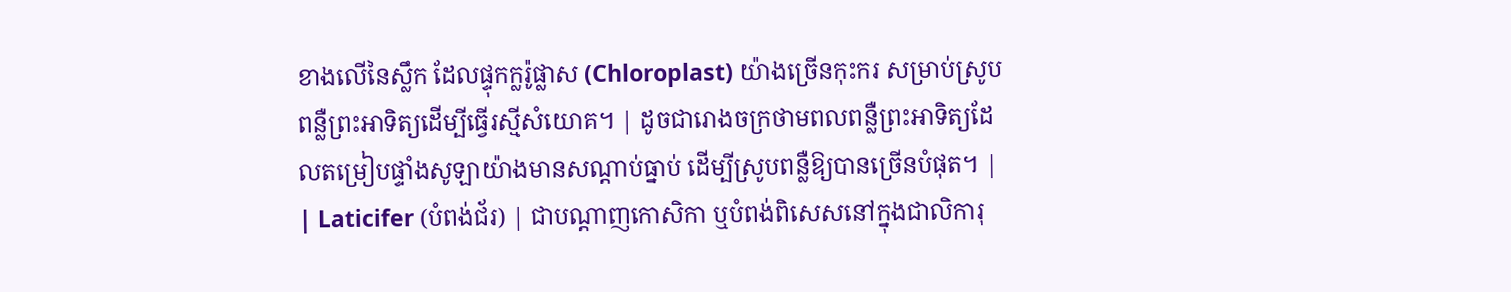ខាងលើនៃស្លឹក ដែលផ្ទុកក្លរ៉ូផ្លាស (Chloroplast) យ៉ាងច្រើនកុះករ សម្រាប់ស្រូបពន្លឺព្រះអាទិត្យដើម្បីធ្វើរស្មីសំយោគ។ | ដូចជារោងចក្រថាមពលពន្លឺព្រះអាទិត្យដែលតម្រៀបផ្ទាំងសូឡាយ៉ាងមានសណ្តាប់ធ្នាប់ ដើម្បីស្រូបពន្លឺឱ្យបានច្រើនបំផុត។ |
| Laticifer (បំពង់ជ័រ) | ជាបណ្តាញកោសិកា ឬបំពង់ពិសេសនៅក្នុងជាលិការុ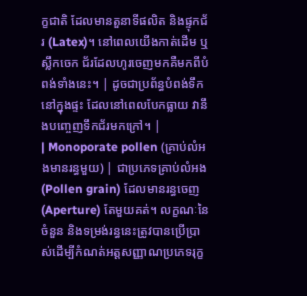ក្ខជាតិ ដែលមានតួនាទីផលិត និងផ្ទុកជ័រ (Latex)។ នៅពេលយើងកាត់ដើម ឬស្លឹកចេក ជ័រដែលហូរចេញមកគឺមកពីបំពង់ទាំងនេះ។ | ដូចជាប្រព័ន្ធបំពង់ទឹកនៅក្នុងផ្ទះ ដែលនៅពេលបែកធ្លាយ វានឹងបញ្ចេញទឹកជ័រមកក្រៅ។ |
| Monoporate pollen (គ្រាប់លំអងមានរន្ធមួយ) | ជាប្រភេទគ្រាប់លំអង (Pollen grain) ដែលមានរន្ធចេញ (Aperture) តែមួយគត់។ លក្ខណៈនៃចំនួន និងទម្រង់រន្ធនេះត្រូវបានប្រើប្រាស់ដើម្បីកំណត់អត្តសញ្ញាណប្រភេទរុក្ខ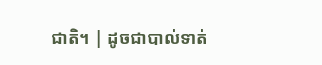ជាតិ។ | ដូចជាបាល់ទាត់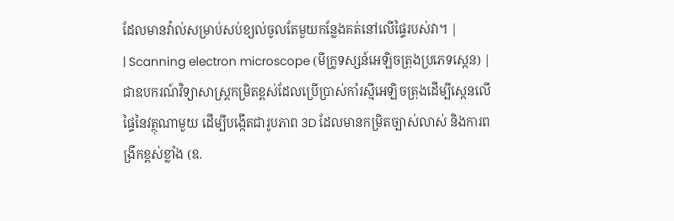ដែលមានវ៉ាល់សម្រាប់សប់ខ្យល់ចូលតែមួយកន្លែងគត់នៅលើផ្ទៃរបស់វា។ |
| Scanning electron microscope (មីក្រូទស្សន៍អេឡិចត្រុងប្រភេទស្កេន) | ជាឧបករណ៍វិទ្យាសាស្ត្រកម្រិតខ្ពស់ដែលប្រើប្រាស់កាំរស្មីអេឡិចត្រុងដើម្បីស្កេនលើផ្ទៃនៃវត្ថុណាមួយ ដើម្បីបង្កើតជារូបភាព 3D ដែលមានកម្រិតច្បាស់លាស់ និងការពង្រីកខ្ពស់ខ្លាំង (ឧ.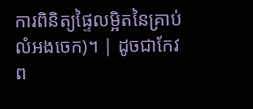ការពិនិត្យផ្ទៃលម្អិតនៃគ្រាប់លំអងចេក)។ | ដូចជាកែវព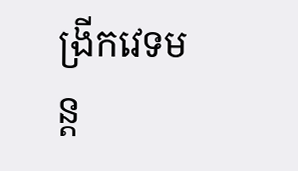ង្រីកវេទមន្ត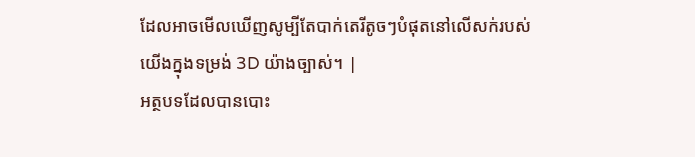ដែលអាចមើលឃើញសូម្បីតែបាក់តេរីតូចៗបំផុតនៅលើសក់របស់យើងក្នុងទម្រង់ 3D យ៉ាងច្បាស់។ |
អត្ថបទដែលបានបោះ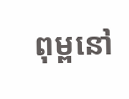ពុម្ពនៅ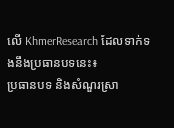លើ KhmerResearch ដែលទាក់ទងនឹងប្រធានបទនេះ៖
ប្រធានបទ និងសំណួរស្រា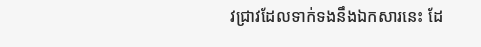វជ្រាវដែលទាក់ទងនឹងឯកសារនេះ ដែ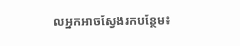លអ្នកអាចស្វែងរកបន្ថែម៖